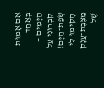אִם אָמוּת בְּאַחַד הַיָּמִים –
קִבְרוּנִי עַל שְׂפַת־הַיָּם!
הָקִימוּ לִי מַצֶּבֶת־עֲנָק שֶׁל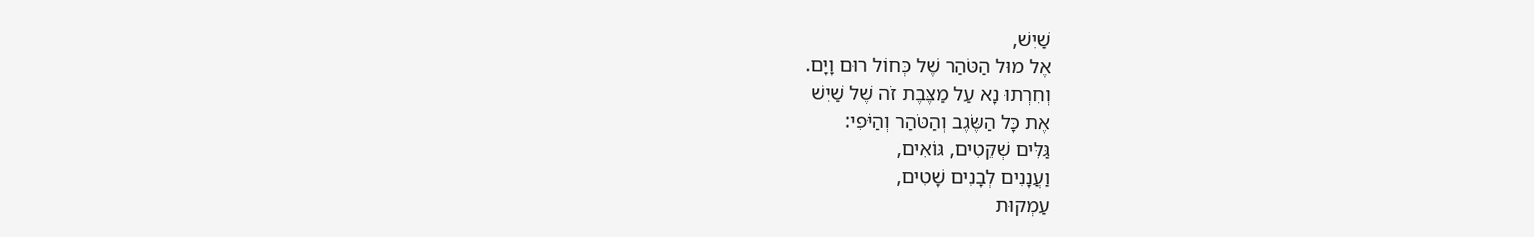שַׁיִשׁ,
אֶל מוּל הַטֹּהַר שֶׁל כְּחוֹל רוּם וָיָם.
וְחִרְתוּ נָא עַל מַצֶּבֶת זֹה שֶׁל שַׁיִשׁ
אֶת כָּל הַשֶּׂגֶב וְהַטֹּהַר וְהַיֹּפִי:
גַּלִּים שְׁקֵטִים, גּוֹאִים,
וַעֲנָנִים לְבָנִים שָׁטִים,
עַמְקוּת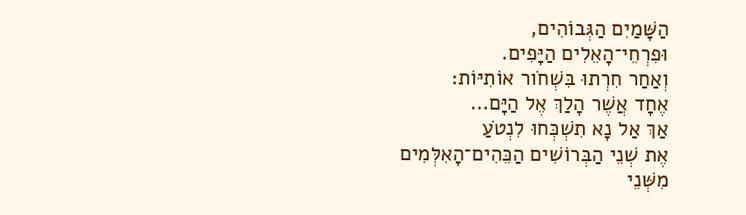הַשָּׁמַיִם הַגְּבוֹהִים,
וּפִרְחֵי־הָאֵלִים הַיָּפִים.
וְאַחַר חִרְתוּ בִּשְׁחֹור אוֹתִיּוֹת:
אֶחָד אֲשֶׁר הָלַךְ אֶל הַיָּם…
אַךְ אַל נָא תִשְׁכְּחוּ לִנְטֹעַ
אֶת שְׁנֵי הַבְּרוֹשִׁים הַכֵּהִים־הָאִלְּמִים
מִשְּׁנֵי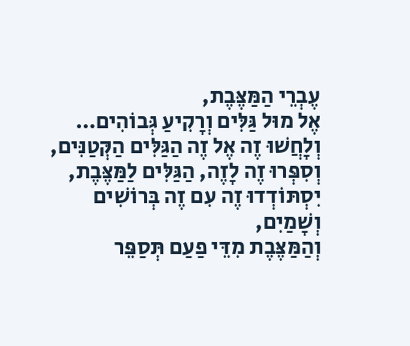עֶבְרֵי הַמַּצֶּבֶת,
אֶל מוּל גַּלִּים וְרָקִיעַ גְּבוֹהִים…
וְלָחֲשׁוּ זֶה אֶל זֶה הַגַּלִּים הַקְּטַנִּים,
וְסִפְּרוּ זֶה לָזֶה, הַגַּלִּים לַמַּצֶּבֶת,
יִסְתּוֹדְדוּ זֶה עִם זֶה בְּרוֹשִׁים וְשָׁמַיִם,
וְהַמַּצֶּבֶת מִדֵּי פַעַם תְּסַפֵּר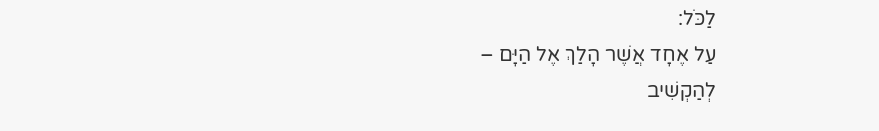לַכֹּל:
עַל אֶחָד אֲשֶׁר הָלַךְ אֶל הַיָּם –
לְהַקְשִׁיב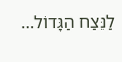לַנֵּצַח הַגָּדוֹל…